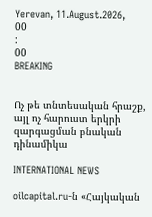Yerevan, 11.August.2026,
00
:
00
BREAKING


Ոչ թե տնտեսական հրաշք, այլ ոչ հարուստ երկրի զարգացման բնական դինամիկա

INTERNATIONAL NEWS

oilcapital.ru-ն «Հայկական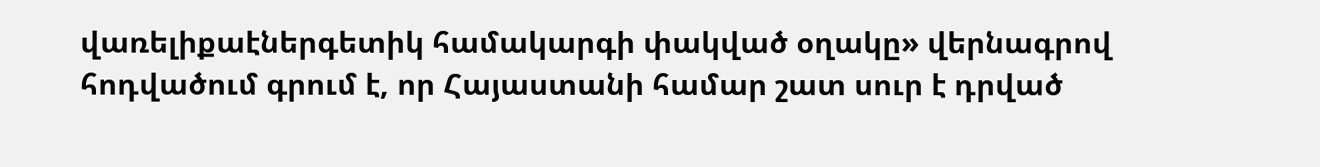վառելիքաէներգետիկ համակարգի փակված օղակը» վերնագրով հոդվածում գրում է, որ Հայաստանի համար շատ սուր է դրված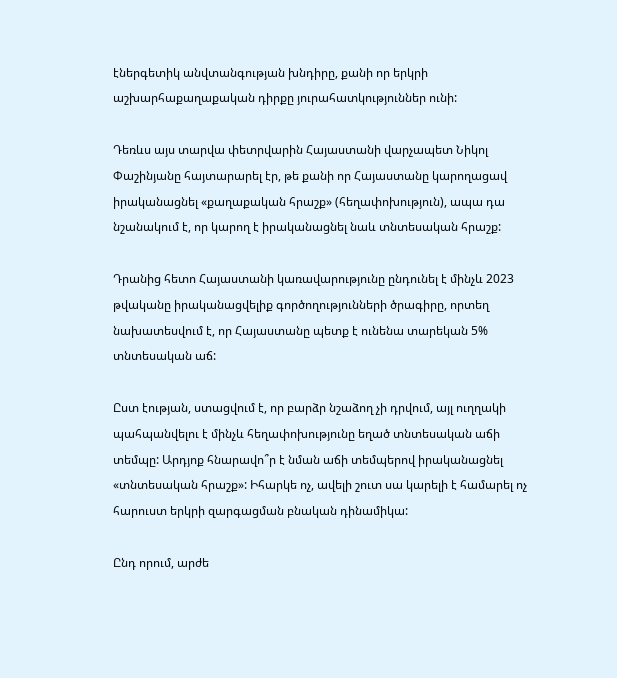էներգետիկ անվտանգության խնդիրը, քանի որ երկրի աշխարհաքաղաքական դիրքը յուրահատկություններ ունի:

Դեռևս այս տարվա փետրվարին Հայաստանի վարչապետ Նիկոլ Փաշինյանը հայտարարել էր, թե քանի որ Հայաստանը կարողացավ իրականացնել «քաղաքական հրաշք» (հեղափոխություն), ապա դա նշանակում է, որ կարող է իրականացնել նաև տնտեսական հրաշք:

Դրանից հետո Հայաստանի կառավարությունը ընդունել է մինչև 2023 թվականը իրականացվելիք գործողությունների ծրագիրը, որտեղ նախատեսվում է, որ Հայաստանը պետք է ունենա տարեկան 5% տնտեսական աճ:

Ըստ էության, ստացվում է, որ բարձր նշաձող չի դրվում, այլ ուղղակի պահպանվելու է մինչև հեղափոխությունը եղած տնտեսական աճի տեմպը: Արդյոք հնարավո՞ր է նման աճի տեմպերով իրականացնել «տնտեսական հրաշք»: Իհարկե ոչ, ավելի շուտ սա կարելի է համարել ոչ հարուստ երկրի զարգացման բնական դինամիկա:

Ընդ որում, արժե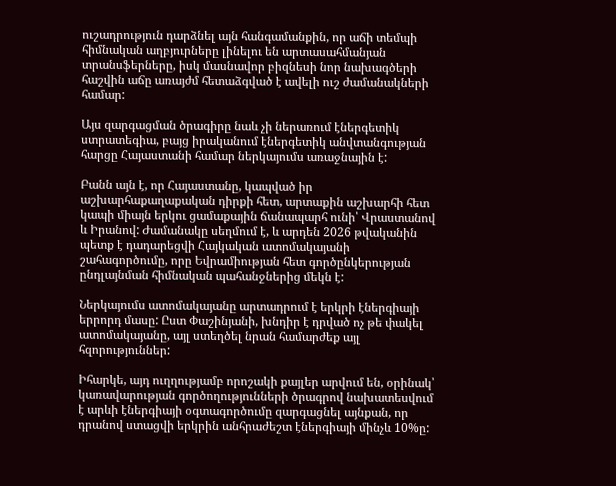ուշադրություն դարձնել այն հանգամանքին, որ աճի տեմպի հիմնական աղբյուրները լինելու են արտասահմանյան տրանսֆերները, իսկ մասնավոր բիզնեսի նոր նախագծերի հաշվին աճը առայժմ հետաձգված է ավելի ուշ ժամանակների համար:

Այս զարգացման ծրագիրը նաև չի ներառում էներգետիկ ստրատեգիա, բայց իրականում էներգետիկ անվտանգության հարցը Հայաստանի համար ներկայումս առաջնային է:

Բանն այն է, որ Հայաստանը, կապված իր աշխարհաքաղաքական դիրքի հետ, արտաքին աշխարհի հետ կապի միայն երկու ցամաքային ճանապարհ ունի՝ Վրաստանով և Իրանով: Ժամանակը սեղմում է, և արդեն 2026 թվականին պետք է դադարեցվի Հայկական ատոմակայանի շահագործումը, որը Եվրամիության հետ գործընկերության ընդլայնման հիմնական պահանջներից մեկն է:

Ներկայումս ատոմակայանը արտադրում է երկրի էներգիայի երրորդ մասը: Ըստ Փաշինյանի, խնդիր է դրված ոչ թե փակել ատոմակայանը, այլ ստեղծել նրան համարժեք այլ հզորություններ:

Իհարկե, այդ ուղղությամբ որոշակի քայլեր արվում են, օրինակ՝ կառավարության գործողությունների ծրագրով նախատեսվում է արևի էներգիայի օգտագործումը զարգացնել այնքան, որ դրանով ստացվի երկրին անհրաժեշտ էներգիայի մինչև 10%ը: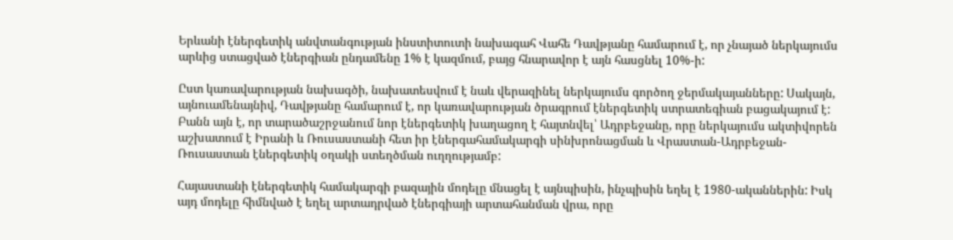Երևանի էներգետիկ անվտանգության ինստիտուտի նախագահ Վահե Դավթյանը համարում է, որ չնայած ներկայումս արևից ստացված էներգիան ընդամենը 1% է կազմում, բայց հնարավոր է այն հասցնել 10%-ի:

Ըստ կառավարության նախագծի, նախատեսվում է նաև վերազինել ներկայումս գործող ջերմակայանները: Սակայն, այնուամենայնիվ, Դավթյանը համարում է, որ կառավարության ծրագրում էներգետիկ ստրատեգիան բացակայում է: Բանն այն է, որ տարածաշրջանում նոր էներգետիկ խաղացող է հայտնվել՝ Ադրբեջանը, որը ներկայումս ակտիվորեն աշխատում է Իրանի և Ռուսաստանի հետ իր էներգահամակարգի սինխրոնացման և Վրաստան-Ադրբեջան-Ռուսաստան էներգետիկ օղակի ստեղծման ուղղությամբ:

Հայաստանի էներգետիկ համակարգի բազային մոդելը մնացել է այնպիսին, ինչպիսին եղել է 1980-ականներին: Իսկ այդ մոդելը հիմնված է եղել արտադրված էներգիայի արտահանման վրա, որը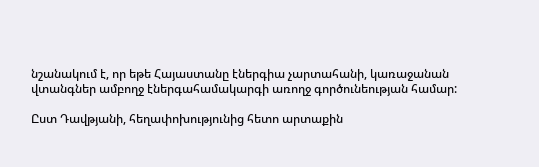նշանակում է, որ եթե Հայաստանը էներգիա չարտահանի, կառաջանան վտանգներ ամբողջ էներգահամակարգի առողջ գործունեության համար:

Ըստ Դավթյանի, հեղափոխությունից հետո արտաքին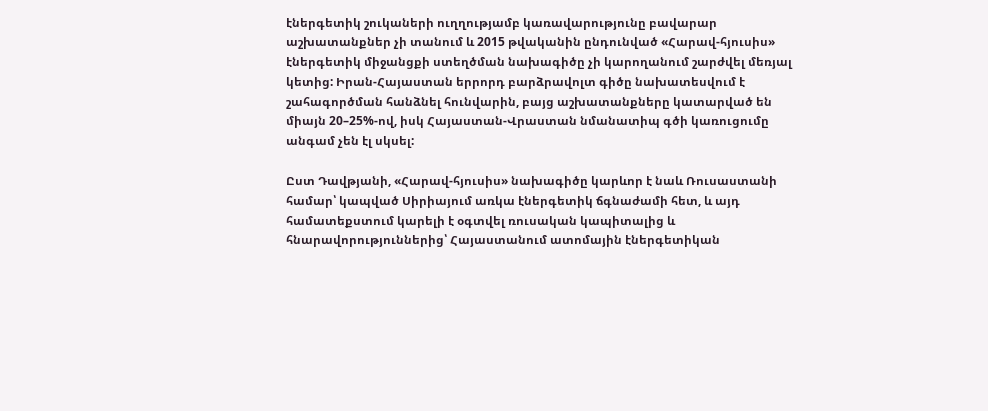էներգետիկ շուկաների ուղղությամբ կառավարությունը բավարար աշխատանքներ չի տանում և 2015 թվականին ընդունված «Հարավ-հյուսիս» էներգետիկ միջանցքի ստեղծման նախագիծը չի կարողանում շարժվել մեռյալ կետից: Իրան-Հայաստան երրորդ բարձրավոլտ գիծը նախատեսվում է շահագործման հանձնել հունվարին, բայց աշխատանքները կատարված են միայն 20–25%-ով, իսկ Հայաստան-Վրաստան նմանատիպ գծի կառուցումը անգամ չեն էլ սկսել:

Ըստ Դավթյանի, «Հարավ-հյուսիս» նախագիծը կարևոր է նաև Ռուսաստանի համար՝ կապված Սիրիայում առկա էներգետիկ ճգնաժամի հետ, և այդ համատեքստում կարելի է օգտվել ռուսական կապիտալից և հնարավորություններից՝ Հայաստանում ատոմային էներգետիկան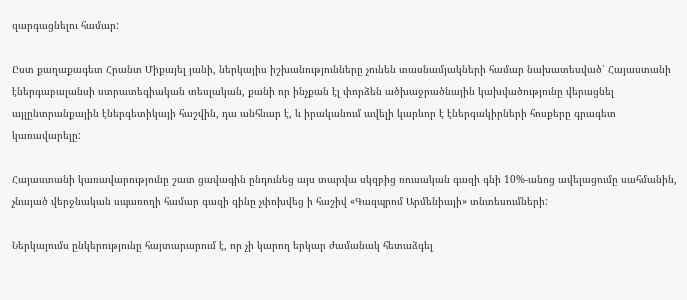զարգացնելու համար:

Ըստ քաղաքագետ Հրանտ Միքայել յանի, ներկայիս իշխանությունները չունեն տասնամյակների համար նախատեսված՝ Հայաստանի էներգաբալանսի ստրատեգիական տեսլական, քանի որ ինչքան էլ փորձեն ածխաջրածնային կախվածությունը վերացնել այլընտրանքային էներգետիկայի հաշվին, դա անհնար է, և իրականում ավելի կարևոր է էներգակիրների հոսքերը գրագետ կառավարելը:

Հայաստանի կառավարությունը շատ ցավագին ընդունեց այս տարվա սկզբից ռուսական գազի գնի 10%-անոց ավելացումը սահմանին, չնայած վերջնական սպառողի համար գազի գինը չփոխվեց ի հաշիվ «Գազպրոմ Արմենիայի» տնտեսումների:

Ներկայումս ընկերությունը հայտարարում է, որ չի կարող երկար ժամանակ հետաձգել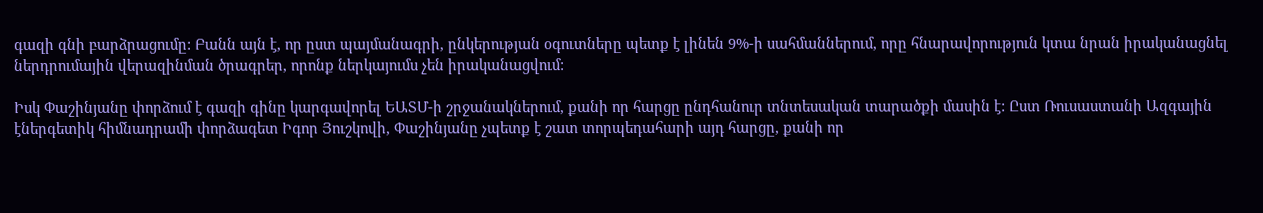գազի գնի բարձրացումը: Բանն այն է, որ ըստ պայմանագրի, ընկերության օգուտները պետք է լինեն 9%-ի սահմաններում, որը հնարավորություն կտա նրան իրականացնել ներդրումային վերազինման ծրագրեր, որոնք ներկայումս չեն իրականացվում:

Իսկ Փաշինյանը փորձում է գազի գինը կարգավորել ԵԱՏՄ-ի շրջանակներում, քանի որ հարցը ընդհանուր տնտեսական տարածքի մասին է: Ըստ Ռուսաստանի Ազգային էներգետիկ հիմնադրամի փորձագետ Իգոր Յուշկովի, Փաշինյանը չպետք է շատ տորպեդահարի այդ հարցը, քանի որ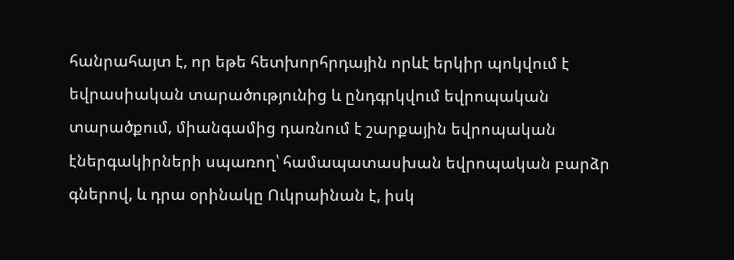հանրահայտ է, որ եթե հետխորհրդային որևէ երկիր պոկվում է եվրասիական տարածությունից և ընդգրկվում եվրոպական տարածքում, միանգամից դառնում է շարքային եվրոպական էներգակիրների սպառող՝ համապատասխան եվրոպական բարձր գներով, և դրա օրինակը Ուկրաինան է, իսկ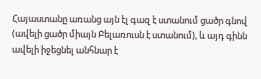Հայաստանը առանց այն էլ գազ է ստանում ցածր գնով (ավելի ցածր միայն Բելառուսն է ստանում), և այդ գինն ավելի իջեցնել անհնար է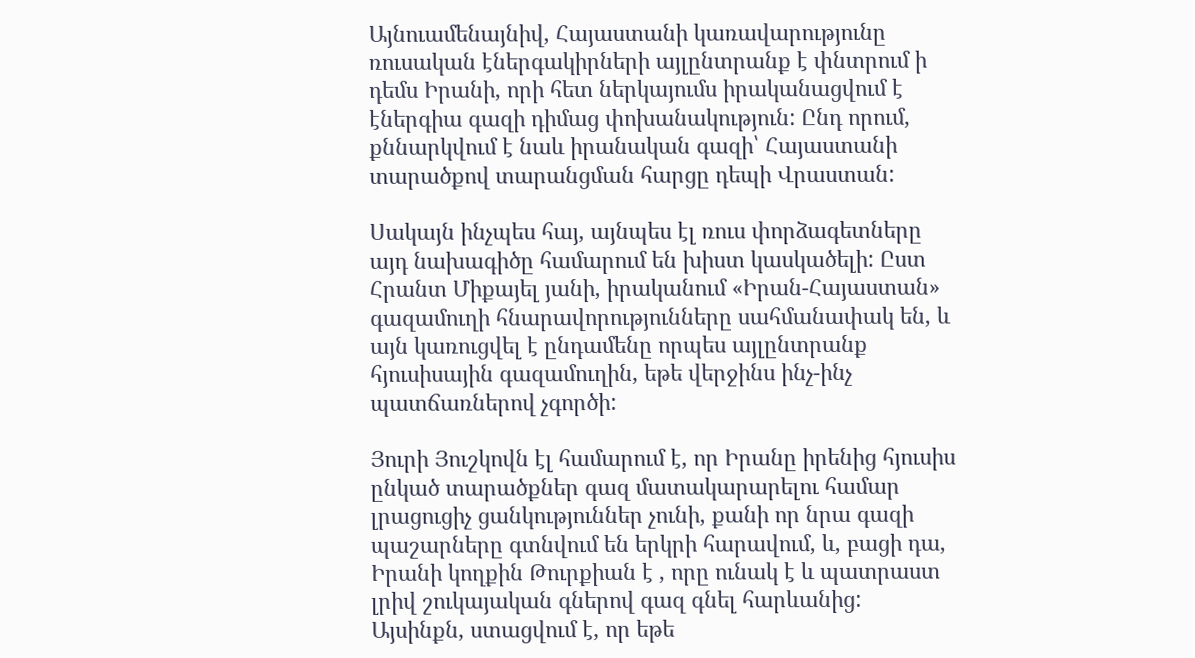Այնուամենայնիվ, Հայաստանի կառավարությունը ռուսական էներգակիրների այլընտրանք է փնտրում ի դեմս Իրանի, որի հետ ներկայումս իրականացվում է էներգիա գազի դիմաց փոխանակություն: Ընդ որում, քննարկվում է նաև իրանական գազի՝ Հայաստանի տարածքով տարանցման հարցը դեպի Վրաստան:

Սակայն ինչպես հայ, այնպես էլ ռուս փորձագետները այդ նախագիծը համարում են խիստ կասկածելի: Ըստ Հրանտ Միքայել յանի, իրականում «Իրան-Հայաստան» գազամուղի հնարավորությունները սահմանափակ են, և այն կառուցվել է ընդամենը որպես այլընտրանք հյուսիսային գազամուղին, եթե վերջինս ինչ-ինչ պատճառներով չգործի:

Յուրի Յուշկովն էլ համարում է, որ Իրանը իրենից հյուսիս ընկած տարածքներ գազ մատակարարելու համար լրացուցիչ ցանկություններ չունի, քանի որ նրա գազի պաշարները գտնվում են երկրի հարավում, և, բացի դա, Իրանի կողքին Թուրքիան է , որը ունակ է և պատրաստ լրիվ շուկայական գներով գազ գնել հարևանից: Այսինքն, ստացվում է, որ եթե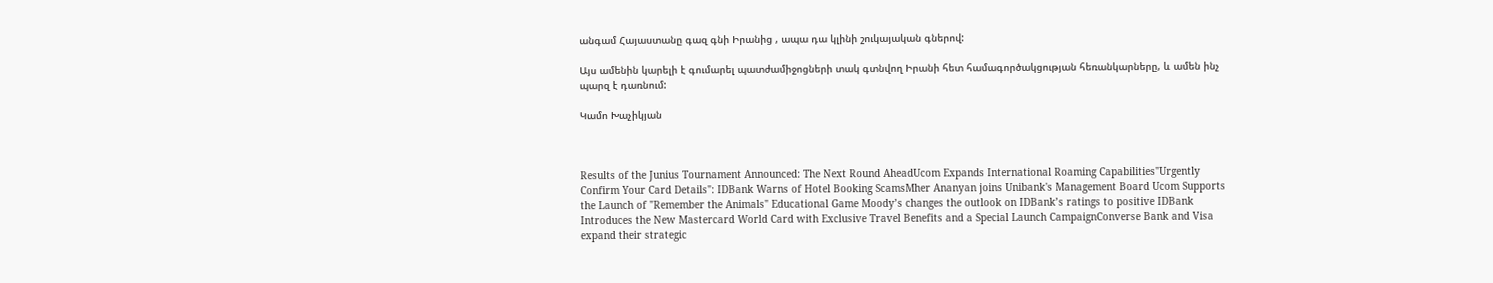անգամ Հայաստանը գազ գնի Իրանից , ապա դա կլինի շուկայական գներով:

Այս ամենին կարելի է գումարել պատժամիջոցների տակ գտնվող Իրանի հետ համագործակցության հեռանկարները, և ամեն ինչ պարզ է դառնում:

Կամո Խաչիկյան



Results of the Junius Tournament Announced: The Next Round AheadUcom Expands International Roaming Capabilities"Urgently Confirm Your Card Details": IDBank Warns of Hotel Booking ScamsMher Ananyan joins Unibank's Management Board Ucom Supports the Launch of "Remember the Animals" Educational Game Moody’s changes the outlook on IDBank’s ratings to positive IDBank Introduces the New Mastercard World Card with Exclusive Travel Benefits and a Special Launch CampaignConverse Bank and Visa expand their strategic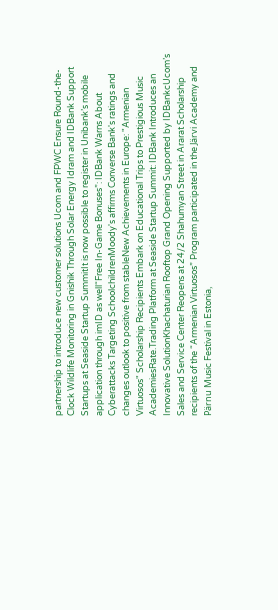partnership to introduce new customer solutions Ucom and FPWC Ensure Round-the-Clock Wildlife Monitoring in Gnishik Through Solar Energy Idram and IDBank Support Startups at Seaside Startup SummitIt is now possible to register in Unibank’s mobile application through imID as well“Free In-Game Bonuses”: IDBank Warns About Cyberattacks Targeting SchoolchildrenMoody's affirms Converse Bank's ratings and changes outlook to positive from stableNew Achievements in Europe: "Armenian Virtuosos" Scholarship Recipients Embark on Educational Trips to Prestigious Music AcademiesRate.Trading Platform at Seaside Startup Summit: IDBank Introduces an Innovative SolutionKhachaturian Rooftop Grand Opening Supported by IDBankcUcom’s Sales and Service Center Reopens at 24/2 Shahumyan Street in Ararat Scholarship recipients of the “Armenian Virtuosos” Program participated in the Järvi Academy and Pärnu Music Festival in Estonia,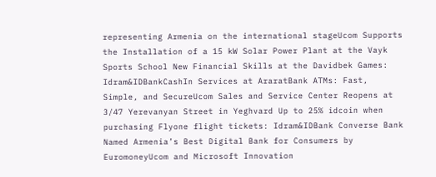representing Armenia on the international stageUcom Supports the Installation of a 15 kW Solar Power Plant at the Vayk Sports School New Financial Skills at the Davidbek Games: Idram&IDBankCashIn Services at AraratBank ATMs: Fast, Simple, and SecureUcom Sales and Service Center Reopens at 3/47 Yerevanyan Street in Yeghvard Up to 25% idcoin when purchasing Flyone flight tickets: Idram&IDBank Converse Bank Named Armenia’s Best Digital Bank for Consumers by EuromoneyUcom and Microsoft Innovation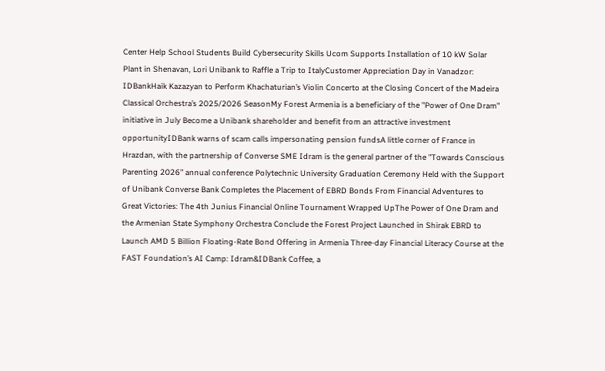Center Help School Students Build Cybersecurity Skills Ucom Supports Installation of 10 kW Solar Plant in Shenavan, Lori Unibank to Raffle a Trip to ItalyCustomer Appreciation Day in Vanadzor: IDBankHaik Kazazyan to Perform Khachaturian’s Violin Concerto at the Closing Concert of the Madeira Classical Orchestra’s 2025/2026 SeasonMy Forest Armenia is a beneficiary of the "Power of One Dram" initiative in July Become a Unibank shareholder and benefit from an attractive investment opportunityIDBank warns of scam calls impersonating pension fundsA little corner of France in Hrazdan, with the partnership of Converse SME Idram is the general partner of the "Towards Conscious Parenting 2026" annual conference Polytechnic University Graduation Ceremony Held with the Support of Unibank Converse Bank Completes the Placement of EBRD Bonds From Financial Adventures to Great Victories: The 4th Junius Financial Online Tournament Wrapped UpThe Power of One Dram and the Armenian State Symphony Orchestra Conclude the Forest Project Launched in Shirak EBRD to Launch AMD 5 Billion Floating-Rate Bond Offering in Armenia Three-day Financial Literacy Course at the FAST Foundation’s AI Camp: Idram&IDBank Coffee, a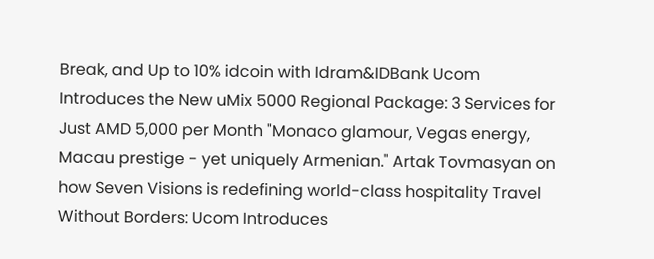Break, and Up to 10% idcoin with Idram&IDBank Ucom Introduces the New uMix 5000 Regional Package: 3 Services for Just AMD 5,000 per Month "Monaco glamour, Vegas energy, Macau prestige - yet uniquely Armenian." Artak Tovmasyan on how Seven Visions is redefining world-class hospitality Travel Without Borders: Ucom Introduces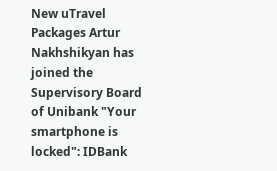New uTravel Packages Artur Nakhshikyan has joined the Supervisory Board of Unibank "Your smartphone is locked": IDBank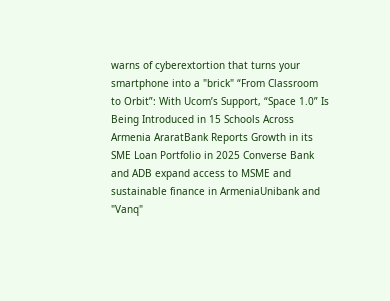warns of cyberextortion that turns your smartphone into a "brick" “From Classroom to Orbit”: With Ucom’s Support, “Space 1.0” Is Being Introduced in 15 Schools Across Armenia AraratBank Reports Growth in its SME Loan Portfolio in 2025 Converse Bank and ADB expand access to MSME and sustainable finance in ArmeniaUnibank and "Vanq"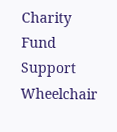Charity Fund Support Wheelchair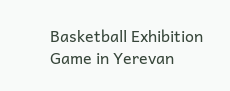Basketball Exhibition Game in Yerevan